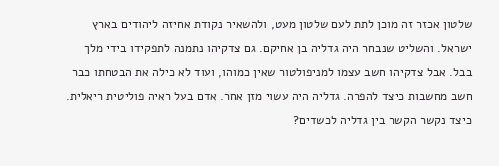שלטון אכזר זה מוכן לתת לעם שלטון מעט, ולהשאיר נקודת אחיזה ליהודים בארץ ישראל. והשליט שנבחר היה גדליה בן אחיקם. גם צדקיהו נתמנה לתפקידו בידי מלך בבל. אבל צדקיהו חשב עצמו למניפולטור שאין כמוהו, ועוד לא כילה את הבטחתו כבר חשב מחשבות כיצד להפרה. גדליה היה עשוי מזן אחר. אדם בעל ראיה פוליטית ריאלית. כיצד נקשר הקשר בין גדליה לכשדים?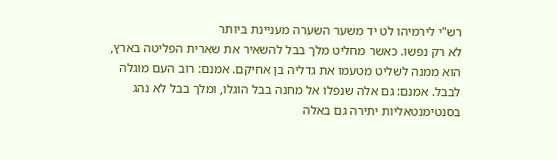רש"י לירמיהו לט יד משער השערה מעניינת ביותר
לא רק נפשו. כאשר מחליט מלך בבל להשאיר את שארית הפליטה בארץ, הוא ממנה לשליט מטעמו את גדליה בן אחיקם. אמנם: רוב העם מוגלה לבבל. אמנם: גם אלה שנפלו אל מחנה בבל הוגלו, ומלך בבל לא נהג בסנטימנטאליות יתירה גם באלה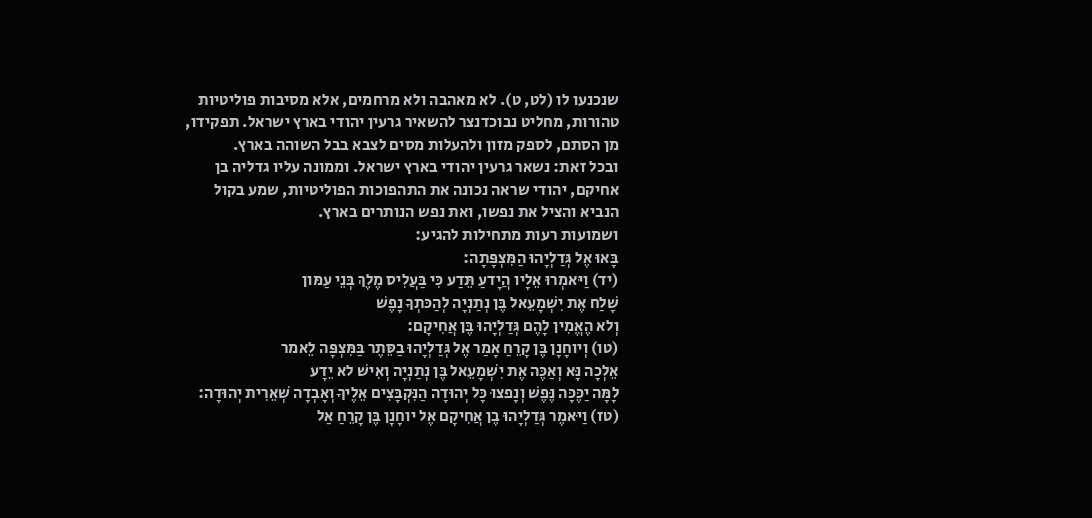שנכנעו לו (לט, ט). לא מאהבה ולא מרחמים, אלא מסיבות פוליטיות טהורות, מחליט נבוכדנצר להשאיר גרעין יהודי בארץ ישראל. תפקידו, מן הסתם, לספק מזון ולהעלות מסים לצבא בבל השוהה בארץ.
ובכל זאת: נשאר גרעין יהודי בארץ ישראל. וממונה עליו גדליה בן אחיקם, יהודי שראה נכונה את התהפוכות הפוליטיות, שמע בקול הנביא והציל את נפשו, ואת נפש הנותרים בארץ.
ושמועות רעות מתחילות להגיע:
בָּאוּ אֶל גְּדַלְיָהוּ הַמִּצְפָּתָה:
(יד) וַיּאמְרוּ אֵלָיו הֲיָדעַ תֵּדַע כִּי בַּעֲלִיס מֶלֶךְ בְּנֵי עַמּון
שָׁלַח אֶת יִשְׁמָעֵאל בֶּן נְתַנְיָה לְהַכּתְךָ נָפֶשׁ
וְלא הֶאֱמִין לָהֶם גְּדַלְיָהוּ בֶּן אֲחִיקָם:
(טו) וְיוחָנָן בֶּן קָרֵחַ אָמַר אֶל גְּדַלְיָהוּ בַסֵּתֶר בַּמִּצְפָּה לֵאמר
אֵלְכָה נָּא וְאַכֶּה אֶת יִשְׁמָעֵאל בֶּן נְתַנְיָה וְאִישׁ לא יֵדָע
לָמָּה יַכֶּכָּה נֶּפֶשׁ וְנָפצוּ כָּל יְהוּדָה הַנִּקְבָּצִים אֵלֶיךָ וְאָבְדָה שְׁאֵרִית יְהוּדָה:
(טז) וַיּאמֶר גְּדַלְיָהוּ בֶן אֲחִיקָם אֶל יוחָנָן בֶּן קָרֵחַ אַל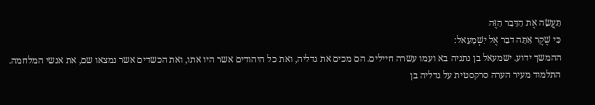תַּעֲשֵׂה אֶת הַדָּבָר הַזֶּה
כִּי שֶׁקֶר אַתָּה דבֵר אֶל יִשְׁמָעֵאל:
ההמשך ידוע. ישמעאל בן נתניה בא ועמו עשרה חיילים. הם מכים את גדליה, ואת כל היהודים אשר היו אתו, ואת הכשדים אשר נמצאו שם, את אנשי המלחמה.
התלמוד מעיר הערה סרקסטית על גדליה בן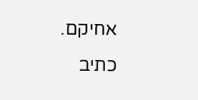אחיקם.
כתיב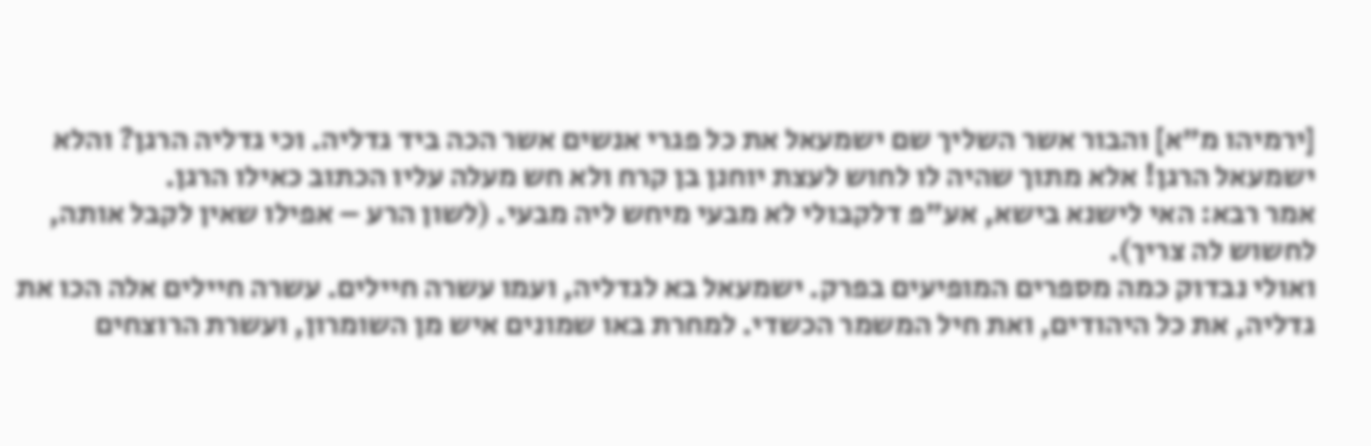[ירמיהו מ"א] והבור אשר השליך שם ישמעאל את כל פגרי אנשים אשר הכה ביד גדליה. וכי גדליה הרגן? והלא ישמעאל הרגן! אלא מתוך שהיה לו לחוש לעצת יוחנן בן קרח ולא חש מעלה עליו הכתוב כאילו הרגן.
אמר רבא: האי לישנא בישא, אע"פ דלקבולי לא מבעי מיחש ליה מבעי. (לשון הרע – אפילו שאין לקבל אותה, לחשוש לה צריך).
ואולי נבדוק כמה מספרים המופיעים בפרק. ישמעאל בא לגדליה, ועמו עשרה חיילים. עשרה חיילים אלה הכו את גדליה, את כל היהודים, ואת חיל המשמר הכשדי. למחרת באו שמונים איש מן השומרון, ועשרת הרוצחים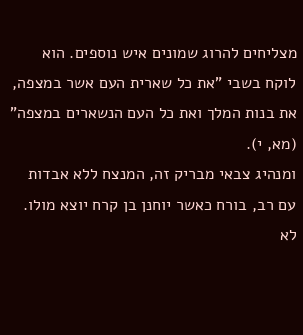מצליחים להרוג שמונים איש נוספים. הוא לוקח בשבי "את כל שארית העם אשר במצפה, את בנות המלך ואת כל העם הנשארים במצפה" (מא, י).
ומנהיג צבאי מבריק זה, המנצח ללא אבדות עם רב, בורח כאשר יוחנן בן קרח יוצא מולו. לא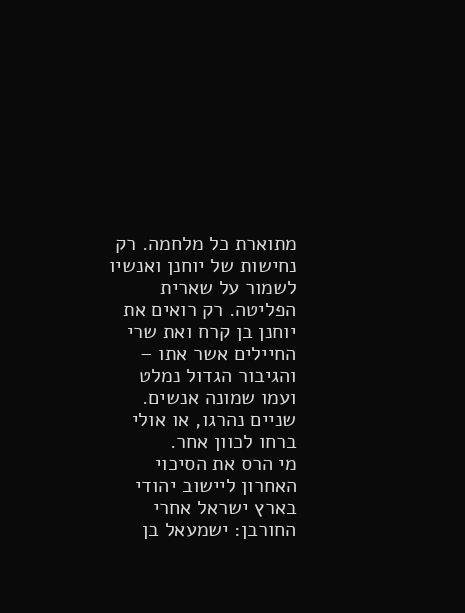מתוארת כל מלחמה. רק נחישות של יוחנן ואנשיו לשמור על שארית הפליטה. רק רואים את יוחנן בן קרח ואת שרי החיילים אשר אתו – והגיבור הגדול נמלט ועמו שמונה אנשים. שניים נהרגו, או אולי ברחו לכוון אחר.
מי הרס את הסיכוי האחרון ליישוב יהודי בארץ ישראל אחרי החורבן: ישמעאל בן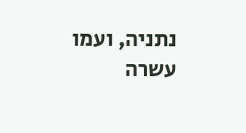נתניה, ועמו עשרה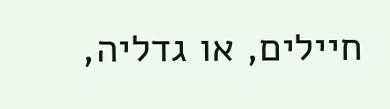חיילים, או גדליה,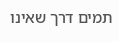תמים דרך שאינו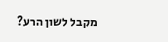מקבל לשון הרע?